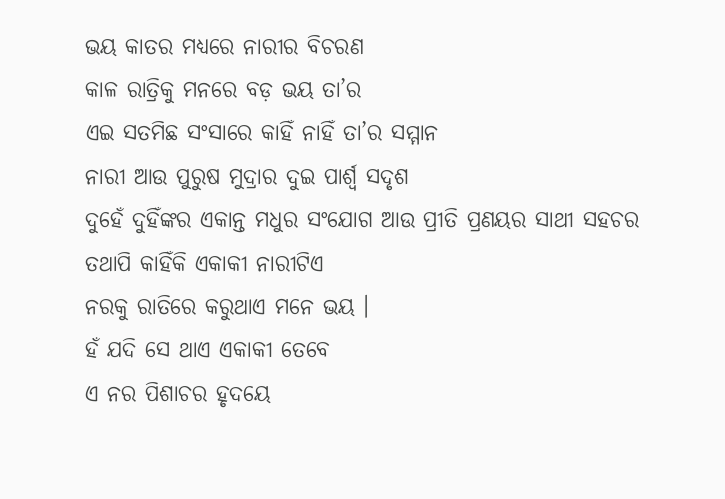ଭୟ କାତର ମଧ୍ୟରେ ନାରୀର ବିଚରଣ
କାଳ ରାତ୍ରିକୁ ମନରେ ବଡ଼ ଭୟ ତା’ର
ଏଇ ସତମିଛ ସଂସାରେ କାହିଁ ନାହିଁ ତା’ର ସମ୍ମାନ
ନାରୀ ଆଉ ପୁରୁଷ ମୁଦ୍ରାର ଦୁଇ ପାର୍ଶ୍ଵ ସଦୃଶ
ଦୁହେଁ ଦୁହିଁଙ୍କର ଏକାନ୍ତ ମଧୁର ସଂଯୋଗ ଆଉ ପ୍ରୀତି ପ୍ରଣୟର ସାଥୀ ସହଚର
ତଥାପି କାହିଁକି ଏକାକୀ ନାରୀଟିଏ
ନରକୁ ରାତିରେ କରୁଥାଏ ମନେ ଭୟ ।
ହଁ ଯଦି ସେ ଥାଏ ଏକାକୀ ତେବେ
ଏ ନର ପିଶାଚର ହୃଦୟେ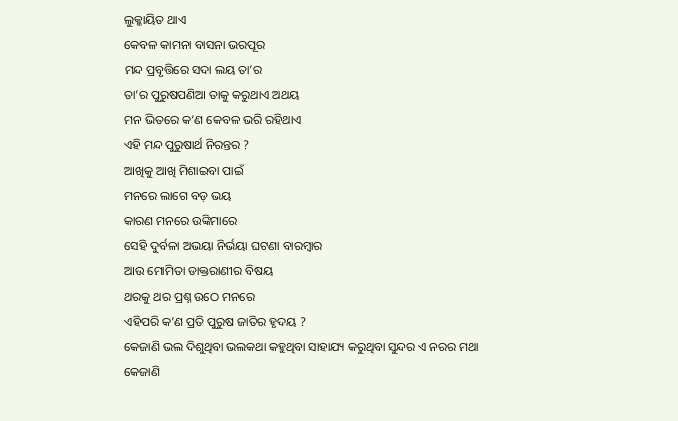ଲୁକ୍କାୟିତ ଥାଏ
କେବଳ କାମନା ବାସନା ଭରପୂର
ମନ୍ଦ ପ୍ରବୃତ୍ତିରେ ସଦା ଲୟ ତା’ର
ତା’ର ପୁରୁଷପଣିଆ ତାକୁ କରୁଥାଏ ଅଥୟ
ମନ ଭିତରେ କ’ଣ କେବଳ ଭରି ରହିଥାଏ
ଏହି ମନ୍ଦ ପୁରୁଷାର୍ଥ ନିରନ୍ତର ?
ଆଖିକୁ ଆଖି ମିଶାଇବା ପାଇଁ
ମନରେ ଲାଗେ ବଡ଼ ଭୟ
କାରଣ ମନରେ ଉଙ୍କିମାରେ
ସେହି ଦୁର୍ବଳା ଅଭୟା ନିର୍ଭୟା ଘଟଣା ବାରମ୍ବାର
ଆଉ ମୋମିତା ଡାକ୍ତରାଣୀର ବିଷୟ
ଥରକୁ ଥର ପ୍ରଶ୍ନ ଉଠେ ମନରେ
ଏହିପରି କ’ଣ ପ୍ରତି ପୁରୁଷ ଜାତିର ହୃଦୟ ?
କେଜାଣି ଭଲ ଦିଶୁଥିବା ଭଲକଥା କହୁଥିବା ସାହାଯ୍ୟ କରୁଥିବା ସୁନ୍ଦର ଏ ନରର ମଥା
କେଜାଣି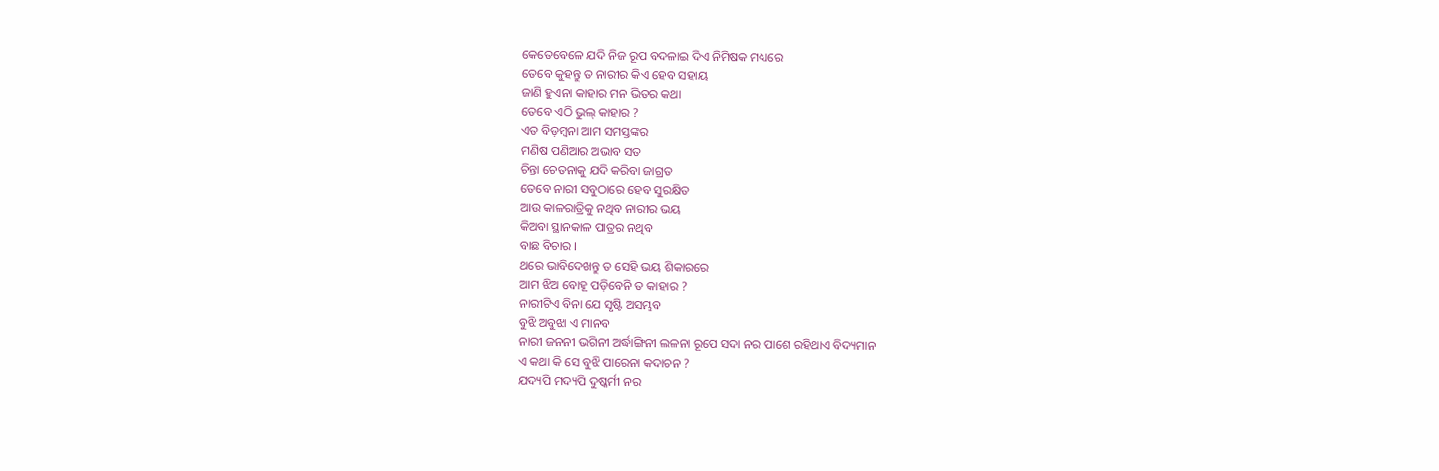କେତେବେଳେ ଯଦି ନିଜ ରୂପ ବଦଳାଇ ଦିଏ ନିମିଷକ ମଧ୍ୟରେ
ତେବେ କୁହନ୍ତୁ ତ ନାରୀର କିଏ ହେବ ସହାୟ
ଜାଣି ହୁଏନା କାହାର ମନ ଭିତର କଥା
ତେବେ ଏଠି ଭୁଲ୍ କାହାର ?
ଏତ ବିଡ଼ମ୍ବନା ଆମ ସମସ୍ତଙ୍କର
ମଣିଷ ପଣିଆର ଅଭାବ ସତ
ଚିନ୍ତା ଚେତନାକୁ ଯଦି କରିବା ଜାଗ୍ରତ
ତେବେ ନାରୀ ସବୁଠାରେ ହେବ ସୁରକ୍ଷିତ
ଆଉ କାଳରାତ୍ରିକୁ ନଥିବ ନାରୀର ଭୟ
କିଅବା ସ୍ଥାନକାଳ ପାତ୍ରର ନଥିବ
ବାଛ ବିଚାର ।
ଥରେ ଭାବିଦେଖନ୍ତୁ ତ ସେହି ଭୟ ଶିକାରରେ
ଆମ ଝିଅ ବୋହୂ ପଡ଼ିବେନି ତ କାହାର ?
ନାରୀଟିଏ ବିନା ଯେ ସୃଷ୍ଟି ଅସମ୍ଭବ
ବୁଝି ଅବୁଝା ଏ ମାନବ
ନାରୀ ଜନନୀ ଭଗିନୀ ଅର୍ଦ୍ଧାଙ୍ଗିନୀ ଲଳନା ରୂପେ ସଦା ନର ପାଶେ ରହିଥାଏ ବିଦ୍ୟମାନ
ଏ କଥା କି ସେ ବୁଝି ପାରେନା କଦାଚନ ?
ଯଦ୍ୟପି ମଦ୍ୟପି ଦୁଷ୍କର୍ମୀ ନର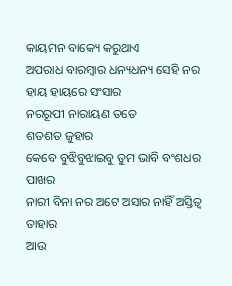କାୟମନ ବାକ୍ୟେ କରୁଥାଏ
ଅପରାଧ ବାରମ୍ବାର ଧନ୍ୟଧନ୍ୟ ସେହି ନର
ହାୟ ହାୟରେ ସଂସାର
ନରରୂପୀ ନାରାୟଣ ତତେ
ଶତଶତ ଜୁହାର
କେବେ ବୁଝିବୁଝାଇବୁ ତୁମ ଭାବି ବଂଶଧର ପାଖର
ନାରୀ ବିନା ନର ଅଟେ ଅସାର ନାହିଁ ଅସ୍ତିତ୍ବ ତାହାର
ଆଉ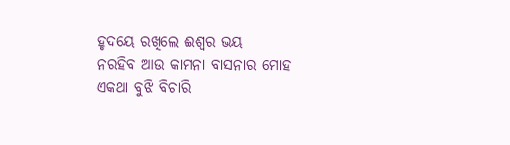ହୃଦୟେ ରଖିଲେ ଈଶ୍ୱର ଭୟ
ନରହିବ ଆଉ କାମନା ବାସନାର ମୋହ
ଏକଥା ବୁଝି ବିଚାରି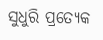ସୁଧୁରି ପ୍ରତ୍ୟେକ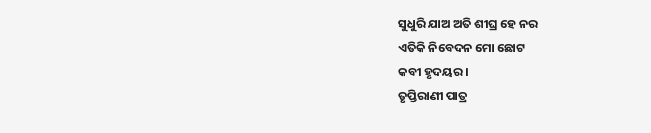ସୁଧୁରି ଯାଅ ଅତି ଶୀଘ୍ର ହେ ନର
ଏତିକି ନିବେଦନ ମୋ ଛୋଟ
କବୀ ହୃଦୟର ।
ତୃପ୍ତିରାଣୀ ପାତ୍ର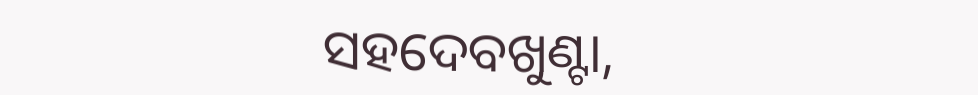ସହଦେବଖୁଣ୍ଟା,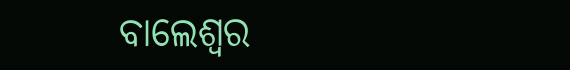ବାଲେଶ୍ଵର